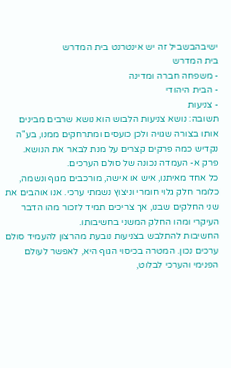ישיבהבשביל זה יש אינטרנט בית המדרש
בית המדרש
- משפחה חברה ומדינה
- הבית היהודי
- צניעות
תשובה: נושא צניעות הלבוש הוא נושא שרבים מבינים אותו בצורה שגויה ולכן כועסים ומתרחקים ממנו, בע"ה נקדיש כמה פרקים קצרים על מנת לבאר את הנושא.
פרק א- העמדה נכונה של סולם הערכים.
כל אחד מאיתנו, איש או אישה, מורכבים מגוף ונשמה, כלומר חלק גלוי חומרי וניצוץ נשמתי ערכי. אנו אוהבים את שני החלקים שבנו, אך צריכים תמיד לזכור מהו הדבר העיקרי ומהו החלק המשני בחשיבותו.
החשיבות להתלבש בצניעות נובעת מהרצון להעמיד סולם ערכים נכון. המטרה בכיסוי הגוף היא, לאפשר לעולם הפנימי והערכי לבלוט,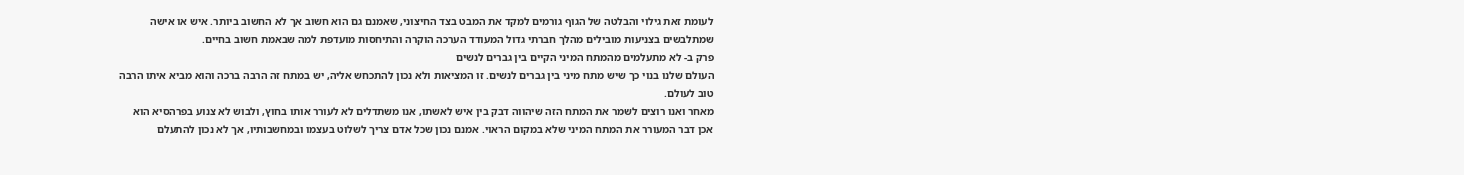לעומת זאת גילוי והבלטה של הגוף גורמים למקד את המבט בצד החיצוני, שאמנם גם הוא חשוב אך לא החשוב ביותר. איש או אישה שמתלבשים בצניעות מובילים מהלך חברתי גדול המעודד הערכה הוקרה והתיחסות מועדפת למה שבאמת חשוב בחיים.
פרק ב- לא מתעלמים מהמתח המיני הקיים בין גברים לנשים
העולם שלנו בנוי כך שיש מתח מיני בין גברים לנשים. זו המציאות ולא נכון להתכחש אליה, יש במתח זה הרבה ברכה והוא מביא איתו הרבה טוב לעולם.
מאחר ואנו רוצים לשמר את המתח הזה שיהווה דבק בין איש לאשתו, אנו משתדלים לא לעורר אותו בחוץ, ולבוש לא צנוע בפרהסיא הוא אכן דבר המעורר את המתח המיני שלא במקום הראוי. אמנם נכון שכל אדם צריך לשלוט בעצמו ובמחשבותיו, אך לא נכון להתעלם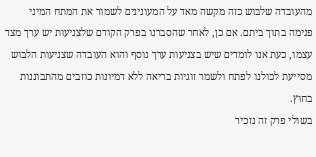מהעובדה שלבוש כזה מקשה מאד על המעונינים לשמור את המתח המיני פנימה בתוך ביתם. אם כן, לאחר שהסברנו בפרק הקודם שלצניעות יש ערך מצד עצמו, כעת אנו לומדים שיש בצניעות ערך נוסף והוא העובדה שצניעות הלבוש מסייעת לכולנו לפתח ולשמר זוגיות בריאה ללא דמיונות כוזבים מהתבוננות בחוץ.
בשולי פרק זה נזכיר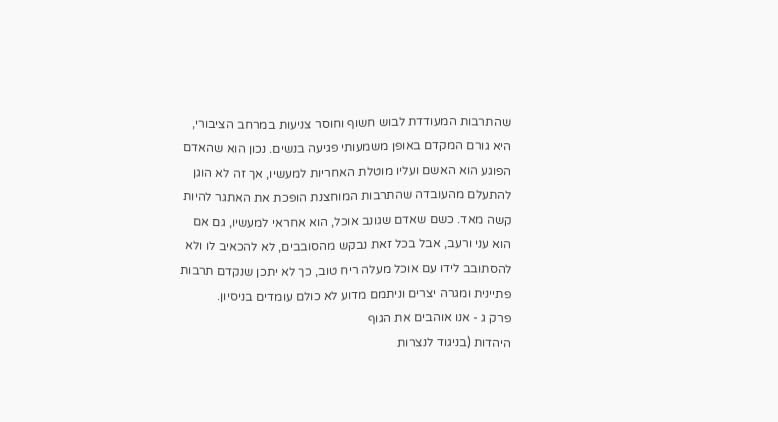שהתרבות המעודדת לבוש חשוף וחוסר צניעות במרחב הציבורי, היא גורם המקדם באופן משמעותי פגיעה בנשים. נכון הוא שהאדם הפוגע הוא האשם ועליו מוטלת האחריות למעשיו, אך זה לא הוגן להתעלם מהעובדה שהתרבות המוחצנת הופכת את האתגר להיות קשה מאד. כשם שאדם שגונב אוכל, הוא אחראי למעשיו, גם אם הוא עני ורעב, אבל בכל זאת נבקש מהסובבים, לא להכאיב לו ולא להסתובב לידו עם אוכל מעלה ריח טוב, כך לא יתכן שנקדם תרבות פתיינית ומגרה יצרים וניתמם מדוע לא כולם עומדים בניסיון.
פרק ג - אנו אוהבים את הגוף
היהדות (בניגוד לנצרות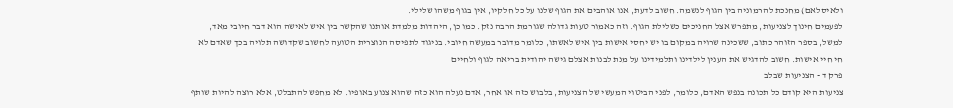ולאיסלאם) מחנכת להרמוניה בין הגוף לנשמה. חשוב לדעת, אנו אוהבים את הגוף שלנו על כל חלקיו, אין בגוף משהו שלילי.
לפעמים חינוך לצניעות, מתפרש אצל החניכים כשלילת הגוף. וזה כאמור טעות גדולה שגורמת הרבה נזק. כמו כן, היהדות מלמדת אותנו שהקשר בין איש לאישה הוא דבר חיובי מאד, למשל, בספר הזוהר כתוב, ששכינה שרויה במקום בו יש יחסי אישות בין איש לאשתו, כלומר מדובר במעשה חיובי. בניגוד לתפיסה הנוצרית הטועה לחשוב שקדושה תלויה בכך שאדם לא חי חיי אישות. חשוב להדגיש את הענין לילדינו ותלמידינו על מנת לבנות אצלם גישה יהודית בריאה לגוף ולחיים
פרק ד - הצניעות שבלב
צניעות היא קודם כל תכונה בנפש האדם, כלומר, לפני הביטוי המעשי של הצניעות, בלבוש כזה או אחר, אדם נעלה הוא כזה שהוא צנוע באופיו. לא מחפש להתבלט, אלא רוצה להיות שותף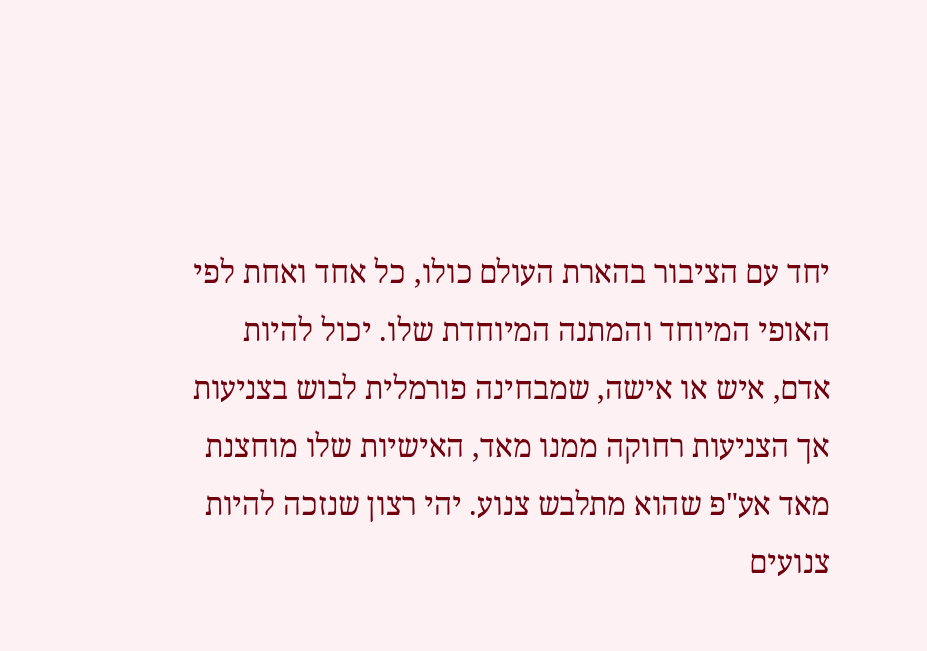יחד עם הציבור בהארת העולם כולו, כל אחד ואחת לפי האופי המיוחד והמתנה המיוחדת שלו. יכול להיות אדם, איש או אישה, שמבחינה פורמלית לבוש בצניעות אך הצניעות רחוקה ממנו מאד, האישיות שלו מוחצנת מאד אע"פ שהוא מתלבש צנוע. יהי רצון שנזכה להיות צנועים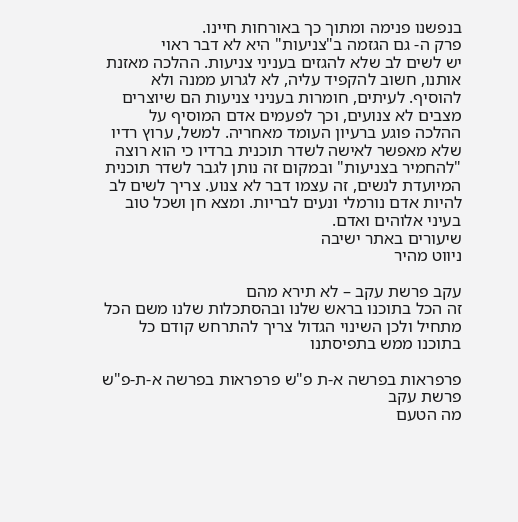בנפשנו פנימה ומתוך כך באורחות חיינו.
פרק ה- גם הגזמה ב"צניעות" היא לא דבר ראוי
יש לשים לב שלא להגזים בעניני צניעות. ההלכה מאזנת אותנו, חשוב להקפיד עליה, לא לגרוע ממנה ולא להוסיף. לעיתים, חומרות בעניני צניעות הם שיוצרים מצבים לא צנועים, וכך לפעמים אדם המוסיף על ההלכה פוגע ברעיון העומד מאחריה. למשל, ערוץ רדיו שלא מאפשר לאישה לשדר תוכנית ברדיו כי הוא רוצה "להחמיר בצניעות" ובמקום זה נותן לגבר לשדר תוכנית המיועדת לנשים, זה עצמו דבר לא צנוע. צריך לשים לב להיות אדם נורמלי ונעים לבריות. ומצא חן ושכל טוב בעיני אלוהים ואדם.
שיעורים באתר ישיבה
ניווט מהיר

עקב פרשת עקב – לא תירא מהם
זה הכל בתוכנו בראש שלנו ובהסתכלות שלנו משם הכל מתחיל ולכן השינוי הגדול צריך להתרחש קודם כל בתוכנו ממש בתפיסתנו

פרפראות בפרשה א-ת פ"ש פרפראות בפרשה א-ת-פ"ש פרשת עקב
מה הטעם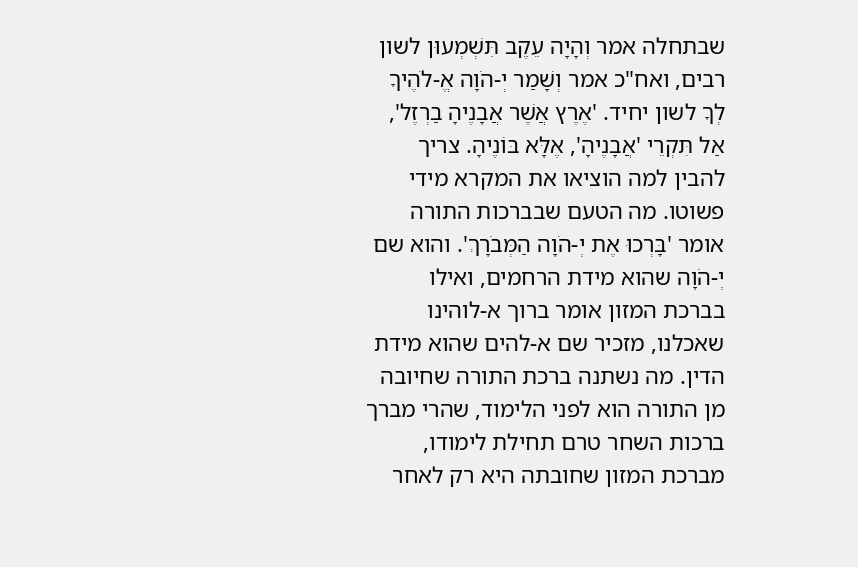שבתחלה אמר וְהָיָה עֵקֶב תִּשְׁמְעוּן לשון רבים, ואח"כ אמר וְשָׁמַר יְ-הֹוָה אֱ-לֹהֶיךָ לְךָ לשון יחיד. 'אֶרֶץ אֲשֶׁר אֲבָנֶיהָ בַרְזֶל', אַל תִּקְרֵי 'אֲבָנֶיהָ', אֶלָּא בּוֹנֶיהָ. צריך להבין למה הוציאו את המקרא מידי פשוטו. מה הטעם שבברכות התורה אומר 'בָּרְכוּ אֶת יְ-הֹוָה הַמְּבֹרָךְ'. והוא שם יְ-הֹוָה שהוא מידת הרחמים, ואילו בברכת המזון אומר ברוך א-לוהינו שאכלנו, מזכיר שם א-להים שהוא מידת הדין. מה נשתנה ברכת התורה שחיובה מן התורה הוא לפני הלימוד, שהרי מברך ברכות השחר טרם תחילת לימודו, מברכת המזון שחובתה היא רק לאחר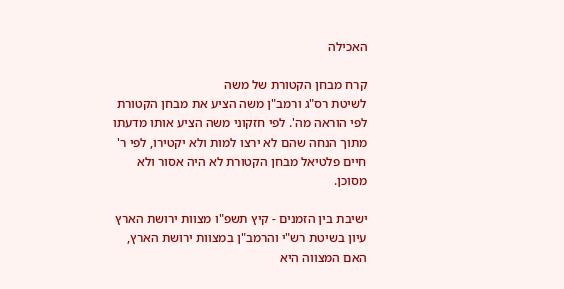האכילה

קרח מבחן הקטורת של משה
לשיטת רס"ג ורמב"ן משה הציע את מבחן הקטורת לפי הוראה מה'. לפי חזקוני משה הציע אותו מדעתו מתוך הנחה שהם לא ירצו למות ולא יקטירו, לפי ר' חיים פלטיאל מבחן הקטורת לא היה אסור ולא מסוכן.

ישיבת בין הזמנים - קיץ תשפ"ו מצוות ירושת הארץ
עיון בשיטת רש"י והרמב"ן במצוות ירושת הארץ, האם המצווה היא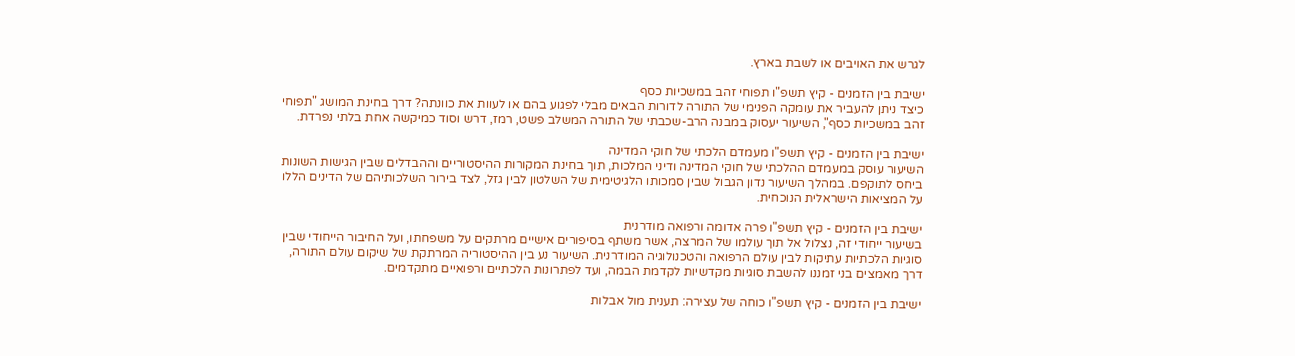לגרש את האויבים או לשבת בארץ.

ישיבת בין הזמנים - קיץ תשפ"ו תפוחי זהב במשכיות כסף
כיצד ניתן להעביר את עומקה הפנימי של התורה לדורות הבאים מבלי לפגוע בהם או לעוות את כוונתה? דרך בחינת המושג "תפוחי זהב במשכיות כסף", השיעור יעסוק במבנה הרב-שכבתי של התורה המשלב פשט, רמז, דרש וסוד כמיקשה אחת בלתי נפרדת.

ישיבת בין הזמנים - קיץ תשפ"ו מעמדם הלכתי של חוקי המדינה
השיעור עוסק במעמדם ההלכתי של חוקי המדינה ודיני המלכות, תוך בחינת המקורות ההיסטוריים וההבדלים שבין הגישות השונות ביחס לתוקפם. במהלך השיעור נדון הגבול שבין סמכותו הלגיטימית של השלטון לבין גזל, לצד בירור השלכותיהם של הדינים הללו על המציאות הישראלית הנוכחית.

ישיבת בין הזמנים - קיץ תשפ"ו פרה אדומה ורפואה מודרנית
בשיעור ייחודי זה, נצלול אל תוך עולמו של המרצה, אשר משתף בסיפורים אישיים מרתקים על משפחתו, ועל החיבור הייחודי שבין סוגיות הלכתיות עתיקות לבין עולם הרפואה והטכנולוגיה המודרנית. השיעור נע בין ההיסטוריה המרתקת של שיקום עולם התורה, דרך מאמצים בני זמננו להשבת סוגיות מקדשיות לקדמת הבמה, ועד לפתרונות הלכתיים ורפואיים מתקדמים.

ישיבת בין הזמנים - קיץ תשפ"ו כוחה של עצירה: תענית מול אבלות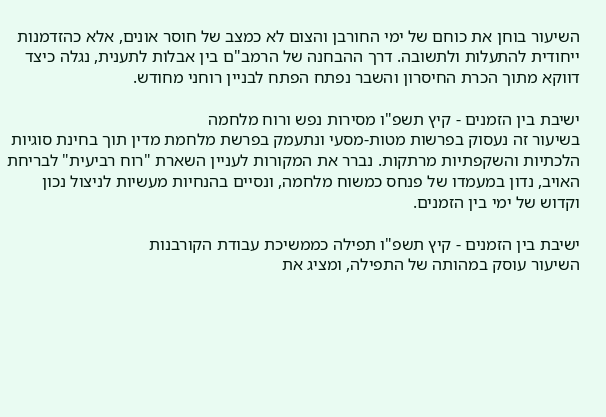השיעור בוחן את כוחם של ימי החורבן והצום לא כמצב של חוסר אונים, אלא כהזדמנות ייחודית להתעלות ולתשובה. דרך ההבחנה של הרמב"ם בין אבלות לתענית, נגלה כיצד דווקא מתוך הכרת החיסרון והשבר נפתח הפתח לבניין רוחני מחודש.

ישיבת בין הזמנים - קיץ תשפ"ו מסירות נפש ורוח מלחמה
בשיעור זה נעסוק בפרשות מטות-מסעי ונתעמק בפרשת מלחמת מדין תוך בחינת סוגיות הלכתיות והשקפתיות מרתקות. נברר את המקורות לעניין השארת "רוח רביעית" לבריחת האויב, נדון במעמדו של פנחס כמשוח מלחמה, ונסיים בהנחיות מעשיות לניצול נכון וקדוש של ימי בין הזמנים.

ישיבת בין הזמנים - קיץ תשפ"ו תפילה כממשיכת עבודת הקורבנות
השיעור עוסק במהותה של התפילה, ומציג את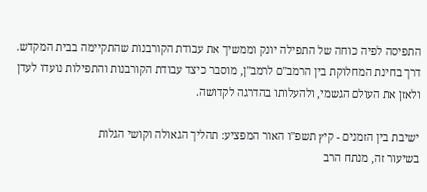התפיסה לפיה כוחה של התפילה יונק וממשיך את עבודת הקורבנות שהתקיימה בבית המקדש. דרך בחינת המחלוקת בין הרמב"ם לרמב"ן, מוסבר כיצד עבודת הקורבנות והתפילות נועדו לעדן ולאזן את העולם הגשמי, ולהעלותו בהדרגה לקדושה.

ישיבת בין הזמנים - קיץ תשפ"ו האור המפציע: תהליך הגאולה וקושי הגלות
בשיעור זה, מנתח הרב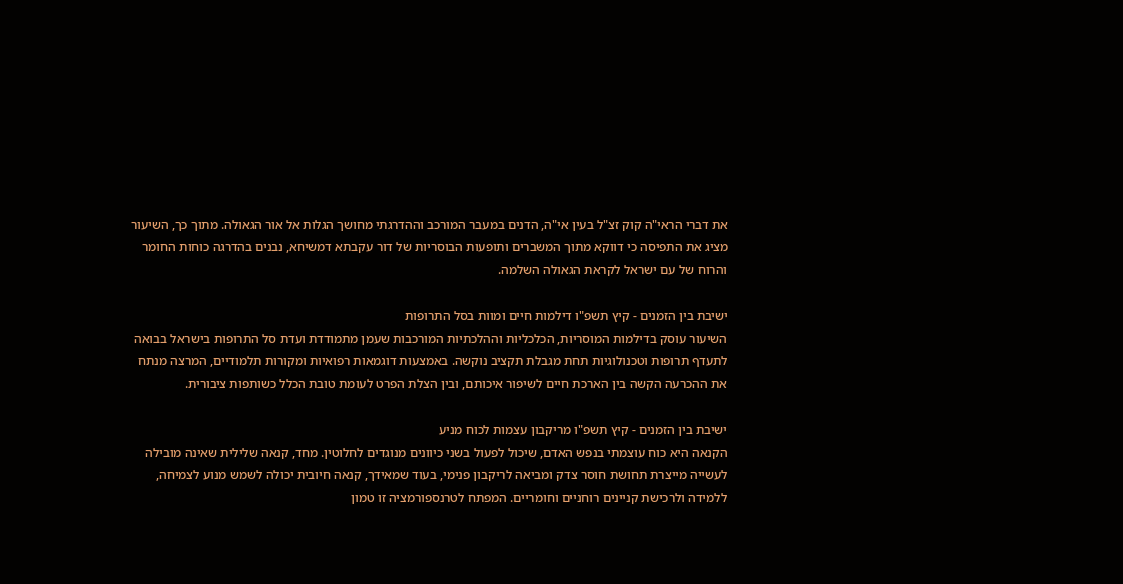את דברי הראי"ה קוק זצ"ל בעין אי"ה, הדנים במעבר המורכב וההדרגתי מחושך הגלות אל אור הגאולה. מתוך כך, השיעור מציג את התפיסה כי דווקא מתוך המשברים ותופעות הבוסריות של דור עקבתא דמשיחא, נבנים בהדרגה כוחות החומר והרוח של עם ישראל לקראת הגאולה השלמה.

ישיבת בין הזמנים - קיץ תשפ"ו דילמות חיים ומוות בסל התרופות
השיעור עוסק בדילמות המוסריות, הכלכליות וההלכתיות המורכבות שעמן מתמודדת ועדת סל התרופות בישראל בבואה לתעדף תרופות וטכנולוגיות תחת מגבלת תקציב נוקשה. באמצעות דוגמאות רפואיות ומקורות תלמודיים, המרצה מנתח את ההכרעה הקשה בין הארכת חיים לשיפור איכותם, ובין הצלת הפרט לעומת טובת הכלל כשותפות ציבורית.

ישיבת בין הזמנים - קיץ תשפ"ו מריקבון עצמות לכוח מניע
הקנאה היא כוח עוצמתי בנפש האדם, שיכול לפעול בשני כיוונים מנוגדים לחלוטין. מחד, קנאה שלילית שאינה מובילה לעשייה מייצרת תחושת חוסר צדק ומביאה לריקבון פנימי, בעוד שמאידך, קנאה חיובית יכולה לשמש מנוע לצמיחה, ללמידה ולרכישת קניינים רוחניים וחומריים. המפתח לטרנספורמציה זו טמון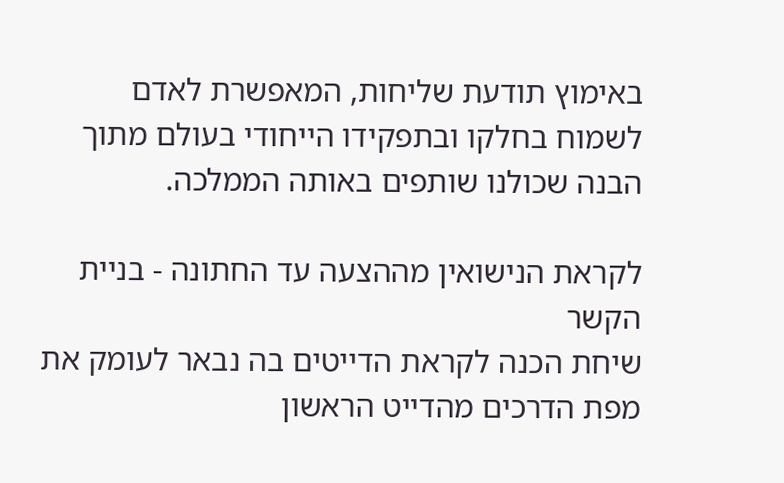באימוץ תודעת שליחות, המאפשרת לאדם לשמוח בחלקו ובתפקידו הייחודי בעולם מתוך הבנה שכולנו שותפים באותה הממלכה.

לקראת הנישואין מההצעה עד החתונה - בניית הקשר
שיחת הכנה לקראת הדייטים בה נבאר לעומק את מפת הדרכים מהדייט הראשון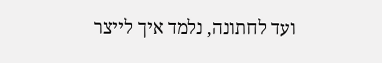ועד לחתונה, נלמד איך לייצר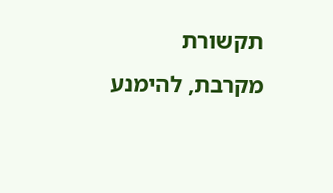תקשורת מקרבת, להימנע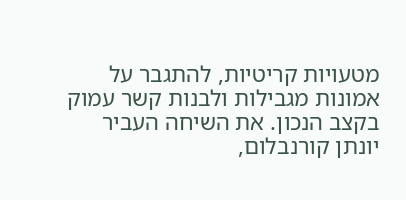מטעויות קריטיות, להתגבר על אמונות מגבילות ולבנות קשר עמוק בקצב הנכון. את השיחה העביר יונתן קורנבלום,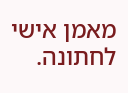מאמן אישי לחתונה.